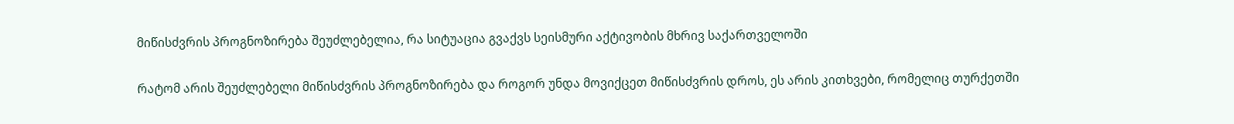მიწისძვრის პროგნოზირება შეუძლებელია, რა სიტუაცია გვაქვს სეისმური აქტივობის მხრივ საქართველოში

რატომ არის შეუძლებელი მიწისძვრის პროგნოზირება და როგორ უნდა მოვიქცეთ მიწისძვრის დროს, ეს არის კითხვები, რომელიც თურქეთში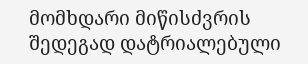მომხდარი მიწისძვრის შედეგად დატრიალებული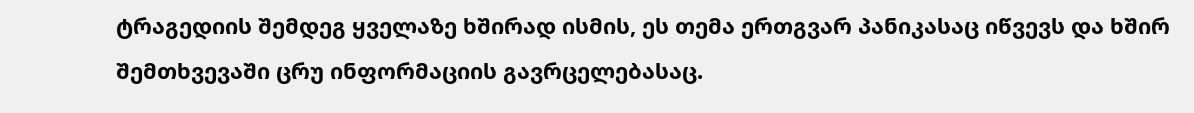ტრაგედიის შემდეგ ყველაზე ხშირად ისმის, ეს თემა ერთგვარ პანიკასაც იწვევს და ხშირ შემთხვევაში ცრუ ინფორმაციის გავრცელებასაც.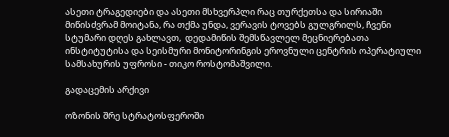ასეთი ტრაგედიები და ასეთი მსხვერპლი რაც თურქეთსა და სირიაში მიწისძვრამ მოიტანა, რა თქმა უნდა, ვერავის ტოვებს გულგრილს, ჩვენი სტუმარი დღეს გახლავთ,  დედამიწის შემსწავლელ მეცნიერებათა ინსტიტუტისა და სეისმური მონიტორინგის ეროვნული ცენტრის ოპერატიული სამსახურის უფროსი - თიკო როსტომაშვილი.

გადაცემის არქივი

ოზონის შრე სტრატოსფეროში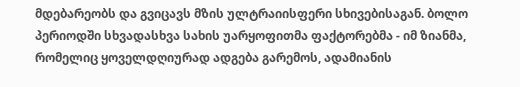მდებარეობს და გვიცავს მზის ულტრაიისფერი სხივებისაგან. ბოლო პერიოდში სხვადასხვა სახის უარყოფითმა ფაქტორებმა - იმ ზიანმა, რომელიც ყოველდღიურად ადგება გარემოს, ადამიანის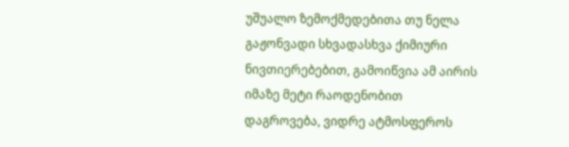უშუალო ზემოქმედებითა თუ ნელა გაჟონვადი სხვადასხვა ქიმიური ნივთიერებებით, გამოიწვია ამ აირის იმაზე მეტი რაოდენობით დაგროვება, ვიდრე ატმოსფეროს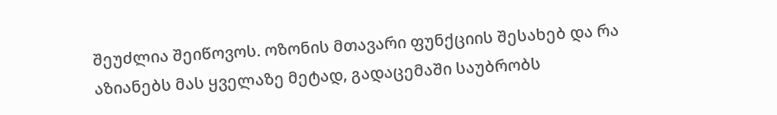შეუძლია შეიწოვოს. ოზონის მთავარი ფუნქციის შესახებ და რა აზიანებს მას ყველაზე მეტად, გადაცემაში საუბრობს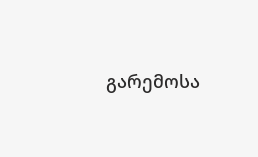გარემოსა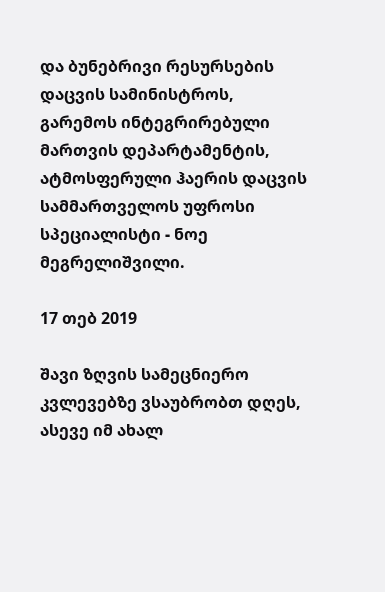და ბუნებრივი რესურსების დაცვის სამინისტროს, გარემოს ინტეგრირებული მართვის დეპარტამენტის, ატმოსფერული ჰაერის დაცვის სამმართველოს უფროსი სპეციალისტი - ნოე მეგრელიშვილი.

17 თებ 2019

შავი ზღვის სამეცნიერო კვლევებზე ვსაუბრობთ დღეს, ასევე იმ ახალ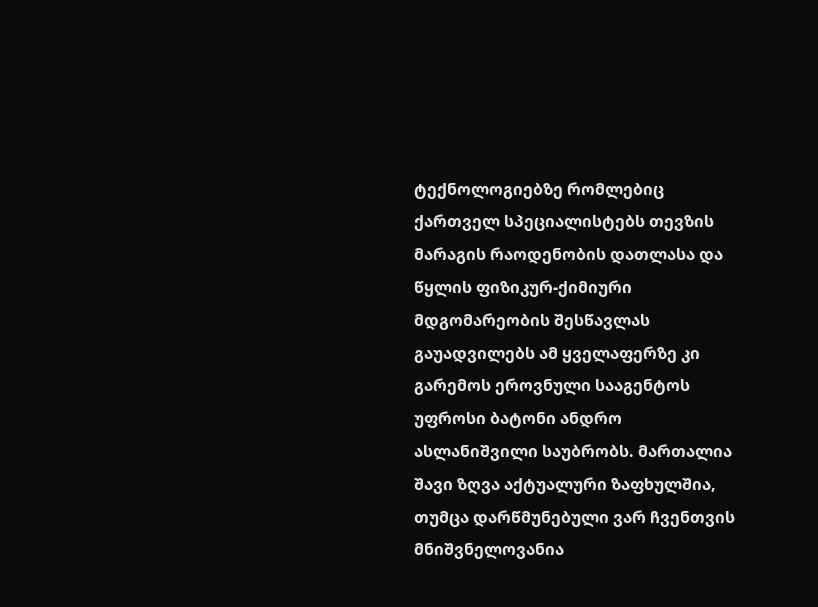ტექნოლოგიებზე რომლებიც ქართველ სპეციალისტებს თევზის მარაგის რაოდენობის დათლასა და წყლის ფიზიკურ-ქიმიური მდგომარეობის შესწავლას გაუადვილებს ამ ყველაფერზე კი გარემოს ეროვნული სააგენტოს უფროსი ბატონი ანდრო ასლანიშვილი საუბრობს. მართალია შავი ზღვა აქტუალური ზაფხულშია, თუმცა დარწმუნებული ვარ ჩვენთვის მნიშვნელოვანია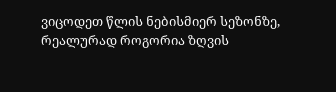ვიცოდეთ წლის ნებისმიერ სეზონზე, რეალურად როგორია ზღვის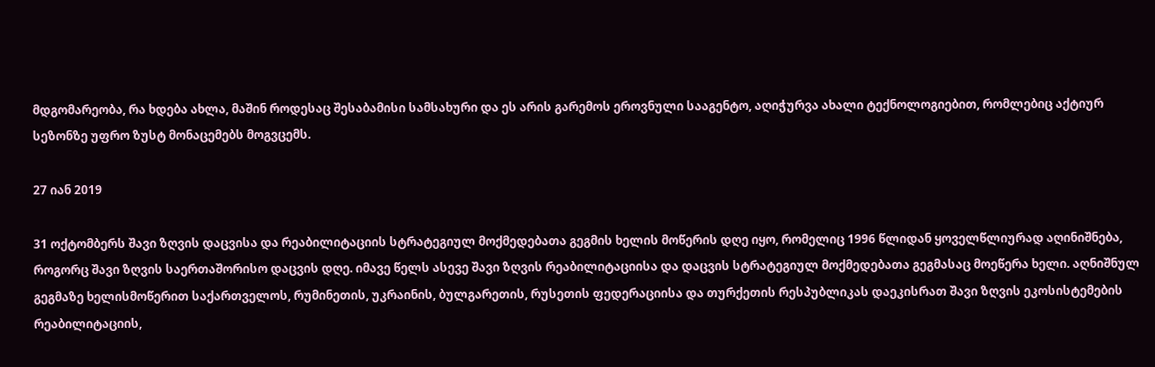მდგომარეობა, რა ხდება ახლა, მაშინ როდესაც შესაბამისი სამსახური და ეს არის გარემოს ეროვნული სააგენტო, აღიჭურვა ახალი ტექნოლოგიებით, რომლებიც აქტიურ სეზონზე უფრო ზუსტ მონაცემებს მოგვცემს.

27 იან 2019

31 ოქტომბერს შავი ზღვის დაცვისა და რეაბილიტაციის სტრატეგიულ მოქმედებათა გეგმის ხელის მოწერის დღე იყო, რომელიც 1996 წლიდან ყოველწლიურად აღინიშნება, როგორც შავი ზღვის საერთაშორისო დაცვის დღე. იმავე წელს ასევე შავი ზღვის რეაბილიტაციისა და დაცვის სტრატეგიულ მოქმედებათა გეგმასაც მოეწერა ხელი. აღნიშნულ გეგმაზე ხელისმოწერით საქართველოს, რუმინეთის, უკრაინის, ბულგარეთის, რუსეთის ფედერაციისა და თურქეთის რესპუბლიკას დაეკისრათ შავი ზღვის ეკოსისტემების რეაბილიტაციის,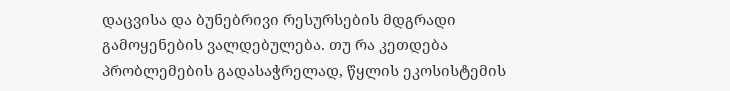დაცვისა და ბუნებრივი რესურსების მდგრადი გამოყენების ვალდებულება. თუ რა კეთდება პრობლემების გადასაჭრელად, წყლის ეკოსისტემის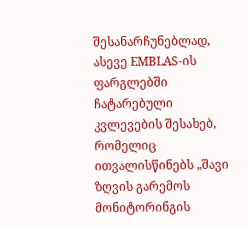შესანარჩუნებლად, ასევე EMBLAS-ის ფარგლებში ჩატარებული კვლევების შესახებ, რომელიც ითვალისწინებს „შავი ზღვის გარემოს მონიტორინგის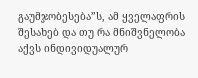გაუმჯობესება”ს, ამ ყველაფრის შესახებ და თუ რა მნიშვნელობა აქვს ინდივიდუალურ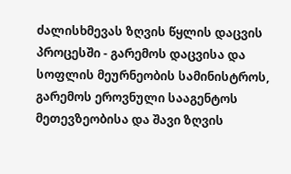ძალისხმევას ზღვის წყლის დაცვის პროცესში - გარემოს დაცვისა და სოფლის მეურნეობის სამინისტროს, გარემოს ეროვნული სააგენტოს მეთევზეობისა და შავი ზღვის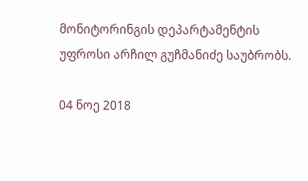მონიტორინგის დეპარტამენტის უფროსი არჩილ გუჩმანიძე საუბრობს.

04 ნოე 2018